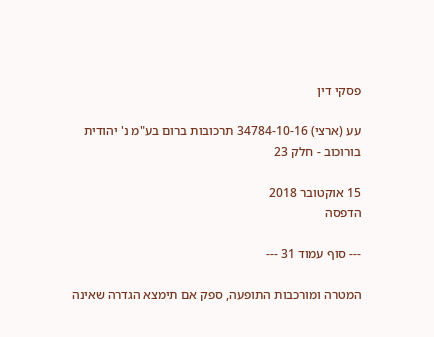פסקי דין

עע (ארצי) 34784-10-16 תרכובות ברום בע"מ נ' יהודית בורוכוב - חלק 23

15 אוקטובר 2018
הדפסה

--- סוף עמוד 31 ---

המטרה ומורכבות התופעה, ספק אם תימצא הגדרה שאינה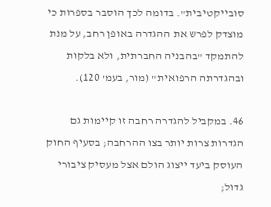סובייקטיבית". בדומה לכך הוסבר בספרות כי מוצדק לפרש את ההגדרה באופן רחב, על מנת להתמקד "בהבניה החברתית, ולא בלקות ובהגדרתה הרפואית" (מור, בעמ' 120).

46. במקביל להגדרה רחבה זו קיימות גם הגדרות צרות יותר בצו ההרחבה; בסעיף החוק העוסק ביעד ייצוג הולם אצל מעסיק ציבורי גדול;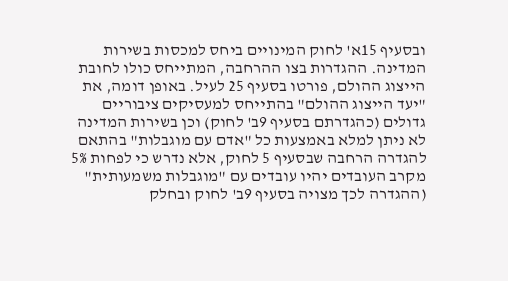ובסעיף 15א' לחוק המינויים ביחס למכסות בשירות המדינה. ההגדרות בצו ההרחבה, המתייחס כולו לחובת הייצוג ההולם, פורטו בסעיף 25 לעיל. באופן דומה, את "יעד הייצוג ההולם" בהתייחס למעסיקים ציבוריים גדולים (כהגדרתם בסעיף 9ב' לחוק) וכן בשירות המדינה לא ניתן למלא באמצעות כל "אדם עם מוגבלות" בהתאם להגדרה הרחבה שבסעיף 5 לחוק, אלא נדרש כי לפחות 5% מקרב העובדים יהיו עובדים עם "מוגבלות משמעותית" (ההגדרה לכך מצויה בסעיף 9ב' לחוק ובחלק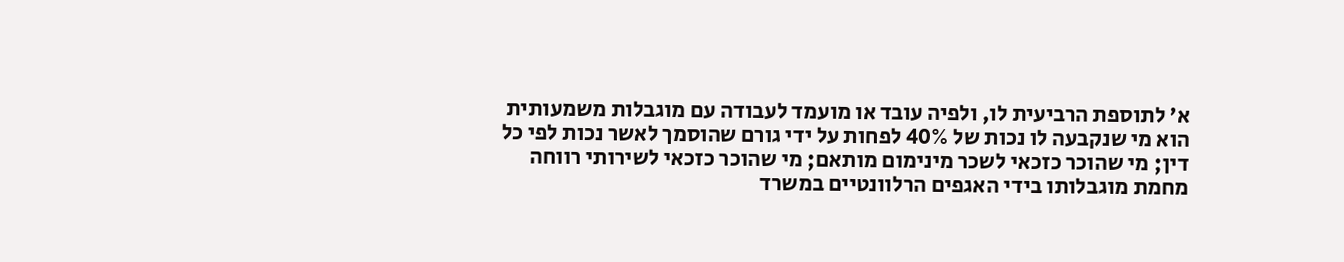א' לתוספת הרביעית לו, ולפיה עובד או מועמד לעבודה עם מוגבלות משמעותית הוא מי שנקבעה לו נכות של 40% לפחות על ידי גורם שהוסמך לאשר נכות לפי כל דין; מי שהוכר כזכאי לשכר מינימום מותאם; מי שהוכר כזכאי לשירותי רווחה מחמת מוגבלותו בידי האגפים הרלוונטיים במשרד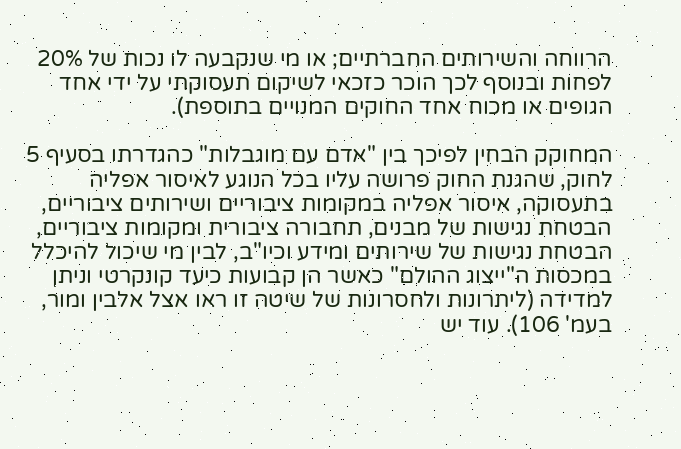הרווחה והשירותים החברתיים; או מי שנקבעה לו נכות של 20% לפחות ובנוסף לכך הוכר כזכאי לשיקום תעסוקתי על ידי אחד הגופים או מכוח אחד החוקים המנויים בתוספת).

המחוקק הבחין לפיכך בין "אדם עם מוגבלות" כהגדרתו בסעיף 5 לחוק, שהגנת החוק פרושה עליו בכל הנוגע לאיסור אפליה בתעסוקה, איסור אפליה במקומות ציבוריים ושירותים ציבוריים, הבטחת נגישות של מבנים, תחבורה ציבורית ומקומות ציבוריים, הבטחת נגישות של שירותים ומידע וכיו"ב, לבין מי שיכול להיכלל במכסות ה"ייצוג ההולם" כאשר הן קבועות כיעד קונקרטי וניתן למדידה (ליתרונות ולחסרונות של שיטה זו ראו אצל אלבין ומור, בעמ' 106). עוד יש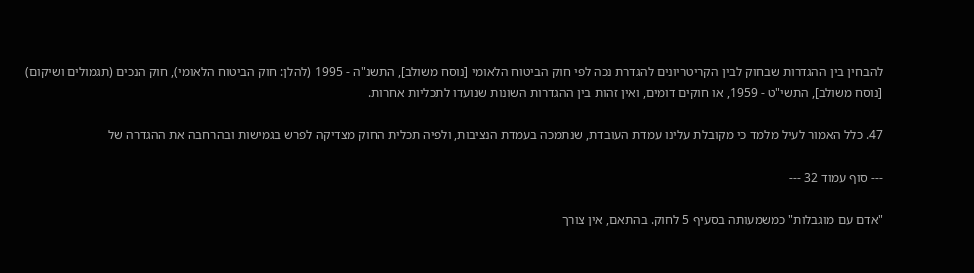להבחין בין ההגדרות שבחוק לבין הקריטריונים להגדרת נכה לפי חוק הביטוח הלאומי [נוסח משולב], התשנ"ה - 1995 (להלן: חוק הביטוח הלאומי), חוק הנכים (תגמולים ושיקום) [נוסח משולב], התשי"ט - 1959, או חוקים דומים, ואין זהות בין ההגדרות השונות שנועדו לתכליות אחרות.

47. כלל האמור לעיל מלמד כי מקובלת עלינו עמדת העובדת, שנתמכה בעמדת הנציבות, ולפיה תכלית החוק מצדיקה לפרש בגמישות ובהרחבה את ההגדרה של

--- סוף עמוד 32 ---

"אדם עם מוגבלות" כמשמעותה בסעיף 5 לחוק. בהתאם, אין צורך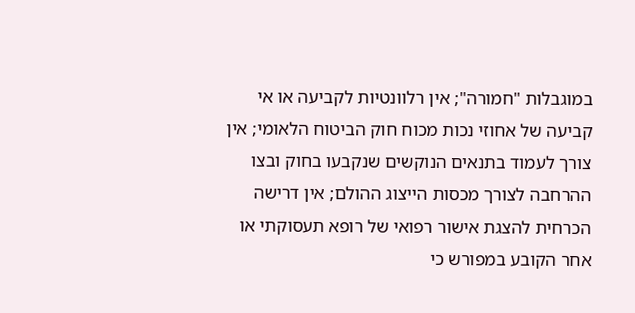במוגבלות "חמורה"; אין רלוונטיות לקביעה או אי קביעה של אחוזי נכות מכוח חוק הביטוח הלאומי; אין צורך לעמוד בתנאים הנוקשים שנקבעו בחוק ובצו ההרחבה לצורך מכסות הייצוג ההולם; אין דרישה הכרחית להצגת אישור רפואי של רופא תעסוקתי או אחר הקובע במפורש כי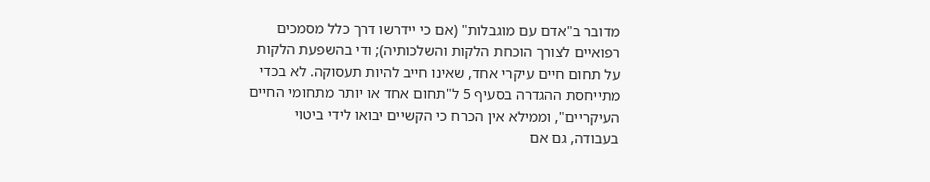מדובר ב"אדם עם מוגבלות" (אם כי יידרשו דרך כלל מסמכים רפואיים לצורך הוכחת הלקות והשלכותיה); ודי בהשפעת הלקות על תחום חיים עיקרי אחד, שאינו חייב להיות תעסוקה. לא בכדי מתייחסת ההגדרה בסעיף 5 ל"תחום אחד או יותר מתחומי החיים העיקריים", וממילא אין הכרח כי הקשיים יבואו לידי ביטוי בעבודה, גם אם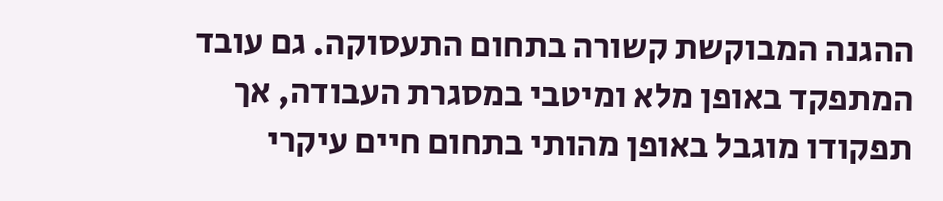ההגנה המבוקשת קשורה בתחום התעסוקה. גם עובד המתפקד באופן מלא ומיטבי במסגרת העבודה, אך תפקודו מוגבל באופן מהותי בתחום חיים עיקרי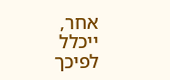אחר, ייכלל לפיכך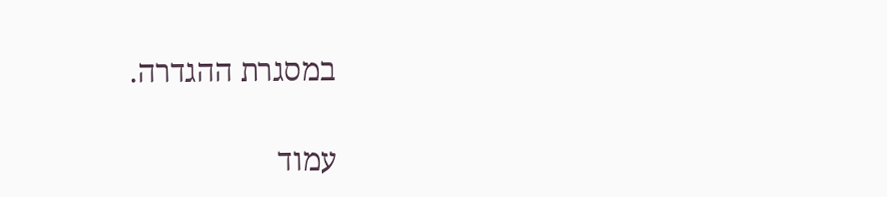במסגרת ההגדרה.

עמוד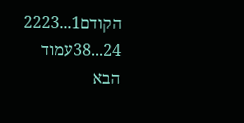הקודם1...2223
24...38עמוד הבא